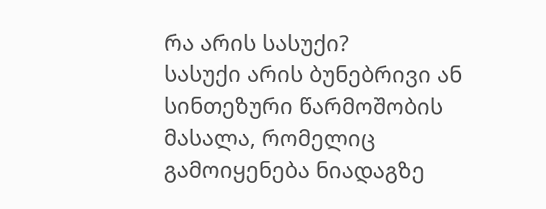რა არის სასუქი?
სასუქი არის ბუნებრივი ან სინთეზური წარმოშობის მასალა, რომელიც გამოიყენება ნიადაგზე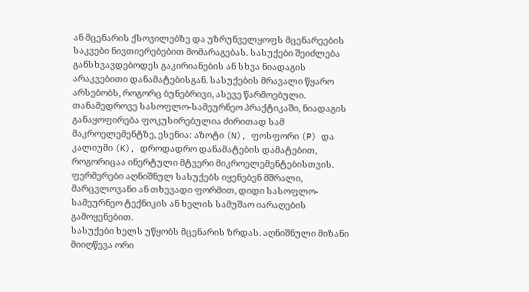ან მცენარის ქსოვილებზე და უზრუნველყოფს მცენარეების საკვები ნივთიერებებით მომარაგებას. სასუქები შეიძლება განსხვავდებოდეს გაკირიანების ან სხვა ნიადაგის არაკვებითი დანამატებისგან. სასუქების მრავალი წყარო არსებობს, როგორც ბუნებრივი, ასევე წარმოებული. თანამედროვე სასოფლო-სამეურნეო პრაქტიკაში, ნიადაგის განაყოფირება ფოკუსირებულია ძირითად სამ მაკროელემენტზე, ესენია: აზოტი (N), ფოსფორი (P) და კალიუმი (K), დროდადრო დანამატების დამატებით, როგორიცაა ინერტული მტვერი მიკროელემენტებისთვის. ფერმერები აღნიშნულ სასუქებს იყენებენ მშრალი, მარცვლოვანი ან თხევადი ფორმით, დიდი სასოფლო-სამეურნეო ტექნიკის ან ხელის სამუშაო იარაღების გამოყენებით.
სასუქები ხელს უწყობს მცენარის ზრდას. აღნიშნული მიზანი მიიღწევა ორი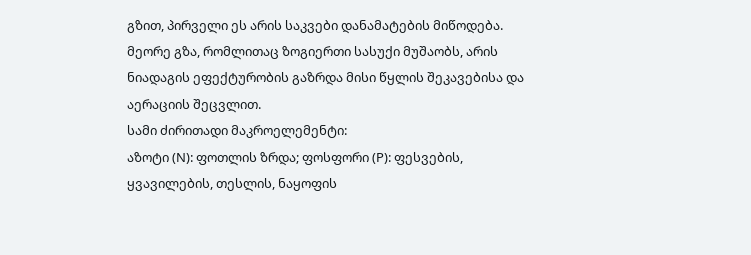გზით, პირველი ეს არის საკვები დანამატების მიწოდება. მეორე გზა, რომლითაც ზოგიერთი სასუქი მუშაობს, არის ნიადაგის ეფექტურობის გაზრდა მისი წყლის შეკავებისა და აერაციის შეცვლით.
სამი ძირითადი მაკროელემენტი:
აზოტი (N): ფოთლის ზრდა; ფოსფორი (P): ფესვების, ყვავილების, თესლის, ნაყოფის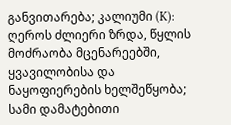განვითარება; კალიუმი (K): ღეროს ძლიერი ზრდა, წყლის მოძრაობა მცენარეებში, ყვავილობისა და ნაყოფიერების ხელშეწყობა; სამი დამატებითი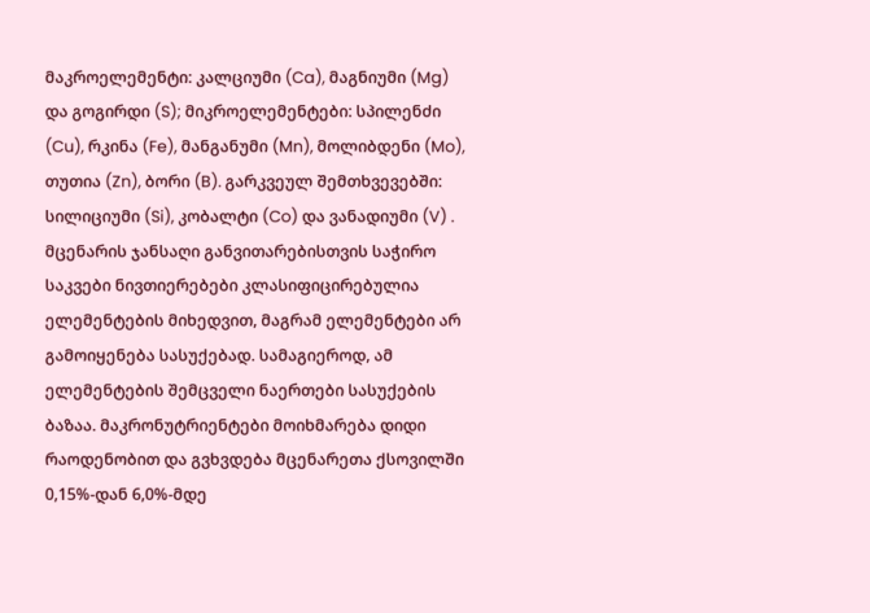მაკროელემენტი: კალციუმი (Ca), მაგნიუმი (Mg) და გოგირდი (S); მიკროელემენტები: სპილენძი (Cu), რკინა (Fe), მანგანუმი (Mn), მოლიბდენი (Mo), თუთია (Zn), ბორი (B). გარკვეულ შემთხვევებში: სილიციუმი (Si), კობალტი (Co) და ვანადიუმი (V) . მცენარის ჯანსაღი განვითარებისთვის საჭირო საკვები ნივთიერებები კლასიფიცირებულია ელემენტების მიხედვით, მაგრამ ელემენტები არ გამოიყენება სასუქებად. სამაგიეროდ, ამ ელემენტების შემცველი ნაერთები სასუქების ბაზაა. მაკრონუტრიენტები მოიხმარება დიდი რაოდენობით და გვხვდება მცენარეთა ქსოვილში 0,15%-დან 6,0%-მდე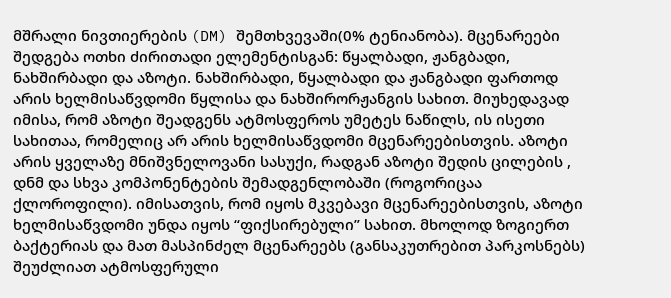მშრალი ნივთიერების (DM) შემთხვევაში(0% ტენიანობა). მცენარეები შედგება ოთხი ძირითადი ელემენტისგან: წყალბადი, ჟანგბადი, ნახშირბადი და აზოტი. ნახშირბადი, წყალბადი და ჟანგბადი ფართოდ არის ხელმისაწვდომი წყლისა და ნახშირორჟანგის სახით. მიუხედავად იმისა, რომ აზოტი შეადგენს ატმოსფეროს უმეტეს ნაწილს, ის ისეთი სახითაა, რომელიც არ არის ხელმისაწვდომი მცენარეებისთვის. აზოტი არის ყველაზე მნიშვნელოვანი სასუქი, რადგან აზოტი შედის ცილების , დნმ და სხვა კომპონენტების შემადგენლობაში (როგორიცაა ქლოროფილი). იმისათვის, რომ იყოს მკვებავი მცენარეებისთვის, აზოტი ხელმისაწვდომი უნდა იყოს “ფიქსირებული” სახით. მხოლოდ ზოგიერთ ბაქტერიას და მათ მასპინძელ მცენარეებს (განსაკუთრებით პარკოსნებს) შეუძლიათ ატმოსფერული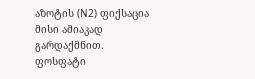აზოტის (N2) ფიქსაცია მისი ამიაკად გარდაქმნით. ფოსფატი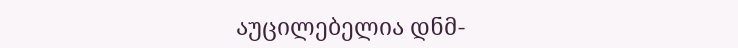აუცილებელია დნმ-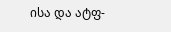ისა და ატფ-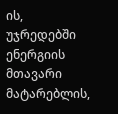ის, უჯრედებში ენერგიის მთავარი მატარებლის,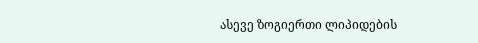ასევე ზოგიერთი ლიპიდების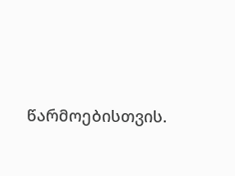წარმოებისთვის.